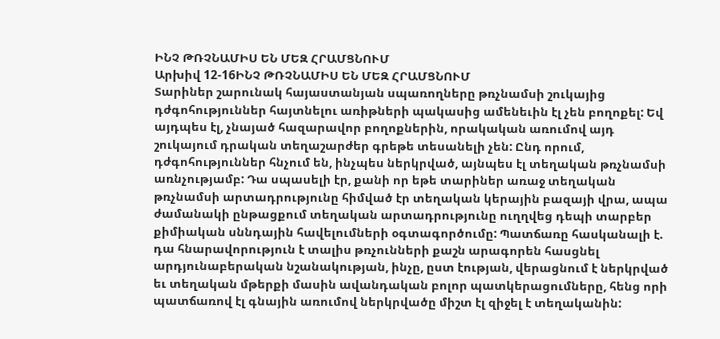ԻՆՉ ԹՌՉՆԱՄԻՍ ԵՆ ՄԵԶ ՀՐԱՄՑՆՈՒՄ
Արխիվ 12-16ԻՆՉ ԹՌՉՆԱՄԻՍ ԵՆ ՄԵԶ ՀՐԱՄՑՆՈՒՄ
Տարիներ շարունակ հայաստանյան սպառողները թռչնամսի շուկայից դժգոհություններ հայտնելու առիթների պակասից ամենեւին էլ չեն բողոքել: Եվ այդպես էլ, չնայած հազարավոր բողոքներին, որակական առումով այդ շուկայում դրական տեղաշարժեր գրեթե տեսանելի չեն: Ընդ որում, դժգոհություններ հնչում են, ինչպես ներկրված, այնպես էլ տեղական թռչնամսի առնչությամբ: Դա սպասելի էր, քանի որ եթե տարիներ առաջ տեղական թռչնամսի արտադրությունը հիմված էր տեղական կերային բազայի վրա, ապա ժամանակի ընթացքում տեղական արտադրությունը ուղղվեց դեպի տարբեր քիմիական սննդային հավելումների օգտագործումը: Պատճառը հասկանալի է. դա հնարավորություն է տալիս թռչունների քաշն արագորեն հասցնել արդյունաբերական նշանակության, ինչը, ըստ էության, վերացնում է ներկրված եւ տեղական մթերքի մասին ավանդական բոլոր պատկերացումները, հենց որի պատճառով էլ գնային առումով ներկրվածը միշտ էլ զիջել է տեղականին: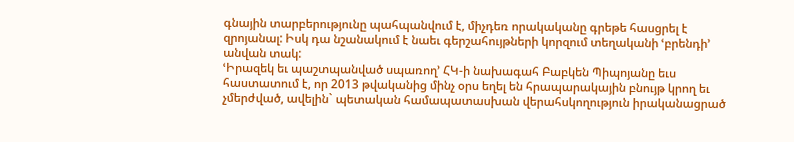գնային տարբերությունը պահպանվում է, միչդեռ որակականը գրեթե հասցրել է զրոյանալ: Իսկ դա նշանակում է նաեւ գերշահույթների կորզում տեղականի ՙբրենդի՚ անվան տակ:
ՙԻրազեկ եւ պաշտպանված սպառող՚ ՀԿ-ի նախագահ Բաբկեն Պիպոյանը եւս հաստատում է, որ 2013 թվականից մինչ օրս եղել են հրապարակային բնույթ կրող եւ չմերժված, ավելին` պետական համապատասխան վերահսկողություն իրականացրած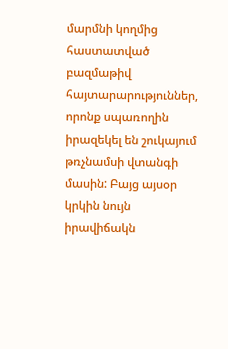մարմնի կողմից հաստատված բազմաթիվ հայտարարություններ, որոնք սպառողին իրազեկել են շուկայում թռչնամսի վտանգի մասին: Բայց այսօր կրկին նույն իրավիճակն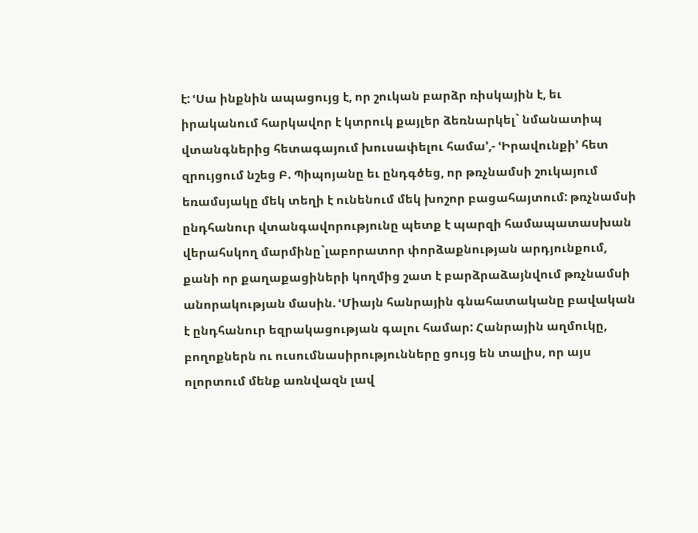է: ՙՍա ինքնին ապացույց է, որ շուկան բարձր ռիսկային է, եւ իրականում հարկավոր է կտրուկ քայլեր ձեռնարկել` նմանատիպ վտանգներից հետագայում խուսափելու համա՚,- ՙԻրավունքի՚ հետ զրույցում նշեց Բ. Պիպոյանը եւ ընդգծեց, որ թռչնամսի շուկայում եռամսյակը մեկ տեղի է ունենում մեկ խոշոր բացահայտում: թռչնամսի ընդհանուր վտանգավորությունը պետք է պարզի համապատասխան վերահսկող մարմինը`լաբորատոր փորձաքնության արդյունքում, քանի որ քաղաքացիների կողմից շատ է բարձրաձայնվում թռչնամսի անորակության մասին. ՙՄիայն հանրային գնահատականը բավական է ընդհանուր եզրակացության գալու համար: Հանրային աղմուկը, բողոքներն ու ուսումնասիրությունները ցույց են տալիս, որ այս ոլորտում մենք առնվազն լավ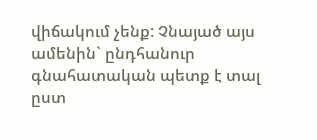վիճակում չենք: Չնայած այս ամենին` ընդհանուր գնահատական պետք է տալ ըստ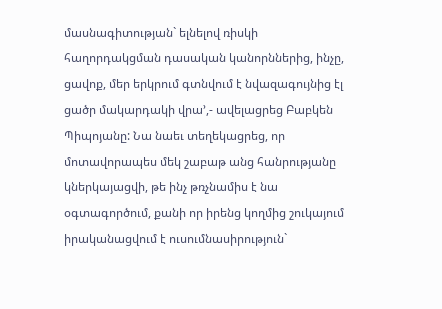մասնագիտության` ելնելով ռիսկի հաղորդակցման դասական կանորններից, ինչը, ցավոք, մեր երկրում գտնվում է նվազագույնից էլ ցածր մակարդակի վրա՚,- ավելացրեց Բաբկեն Պիպոյանը: Նա նաեւ տեղեկացրեց, որ մոտավորապես մեկ շաբաթ անց հանրությանը կներկայացվի, թե ինչ թռչնամիս է նա օգտագործում, քանի որ իրենց կողմից շուկայում իրականացվում է ուսումնասիրություն`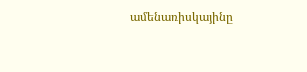ամենառիսկայինը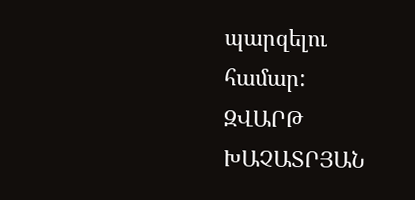պարզելու համար:
ԶՎԱՐԹ ԽԱՉԱՏՐՅԱՆ